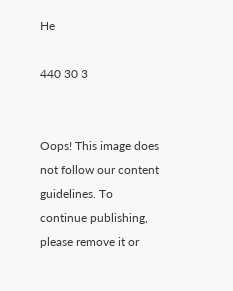He

440 30 3


Oops! This image does not follow our content guidelines. To continue publishing, please remove it or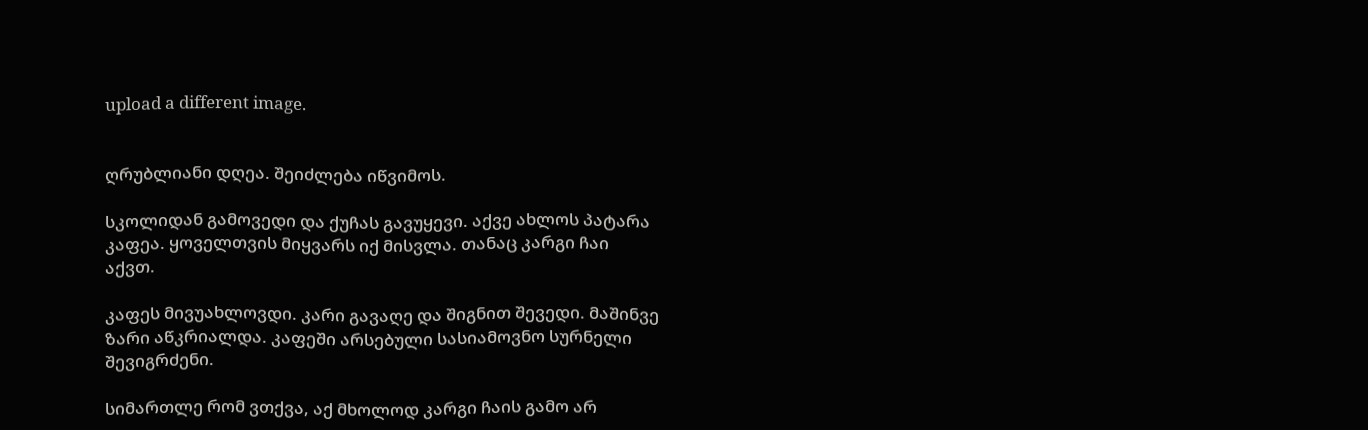upload a different image.


ღრუბლიანი დღეა. შეიძლება იწვიმოს.

სკოლიდან გამოვედი და ქუჩას გავუყევი. აქვე ახლოს პატარა კაფეა. ყოველთვის მიყვარს იქ მისვლა. თანაც კარგი ჩაი აქვთ.

კაფეს მივუახლოვდი. კარი გავაღე და შიგნით შევედი. მაშინვე ზარი აწკრიალდა. კაფეში არსებული სასიამოვნო სურნელი შევიგრძენი.

სიმართლე რომ ვთქვა, აქ მხოლოდ კარგი ჩაის გამო არ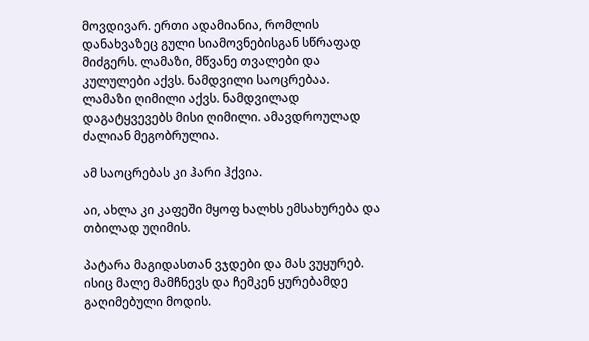მოვდივარ. ერთი ადამიანია, რომლის დანახვაზეც გული სიამოვნებისგან სწრაფად მიძგერს. ლამაზი, მწვანე თვალები და კულულები აქვს. ნამდვილი საოცრებაა. ლამაზი ღიმილი აქვს. ნამდვილად დაგატყვევებს მისი ღიმილი. ამავდროულად ძალიან მეგობრულია.

ამ საოცრებას კი ჰარი ჰქვია.

აი, ახლა კი კაფეში მყოფ ხალხს ემსახურება და თბილად უღიმის.

პატარა მაგიდასთან ვჯდები და მას ვუყურებ. ისიც მალე მამჩნევს და ჩემკენ ყურებამდე გაღიმებული მოდის.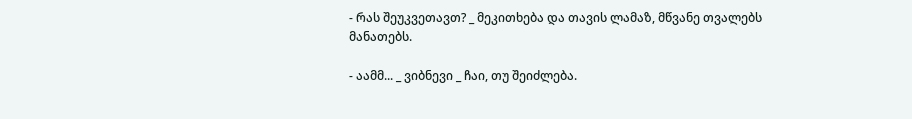- რას შეუკვეთავთ? _ მეკითხება და თავის ლამაზ, მწვანე თვალებს მანათებს.

- აამმ... _ ვიბნევი _ ჩაი, თუ შეიძლება.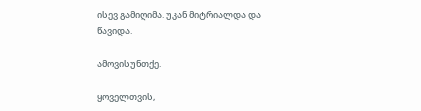ისევ გამიღიმა. უკან მიტრიალდა და წავიდა.

ამოვისუნთქე.

ყოველთვის,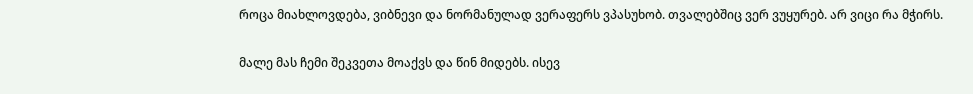როცა მიახლოვდება, ვიბნევი და ნორმანულად ვერაფერს ვპასუხობ. თვალებშიც ვერ ვუყურებ. არ ვიცი რა მჭირს.

მალე მას ჩემი შეკვეთა მოაქვს და წინ მიდებს. ისევ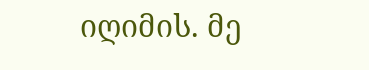იღიმის. მე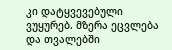კი დატყვევებული ვუყურებ. მზერა ეცვლება და თვალებში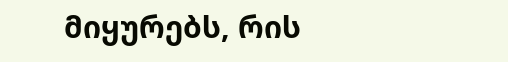მიყურებს, რის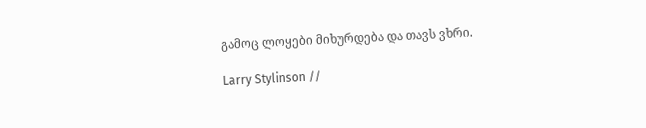გამოც ლოყები მიხურდება და თავს ვხრი.

Larry Stylinson //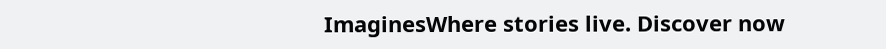ImaginesWhere stories live. Discover now